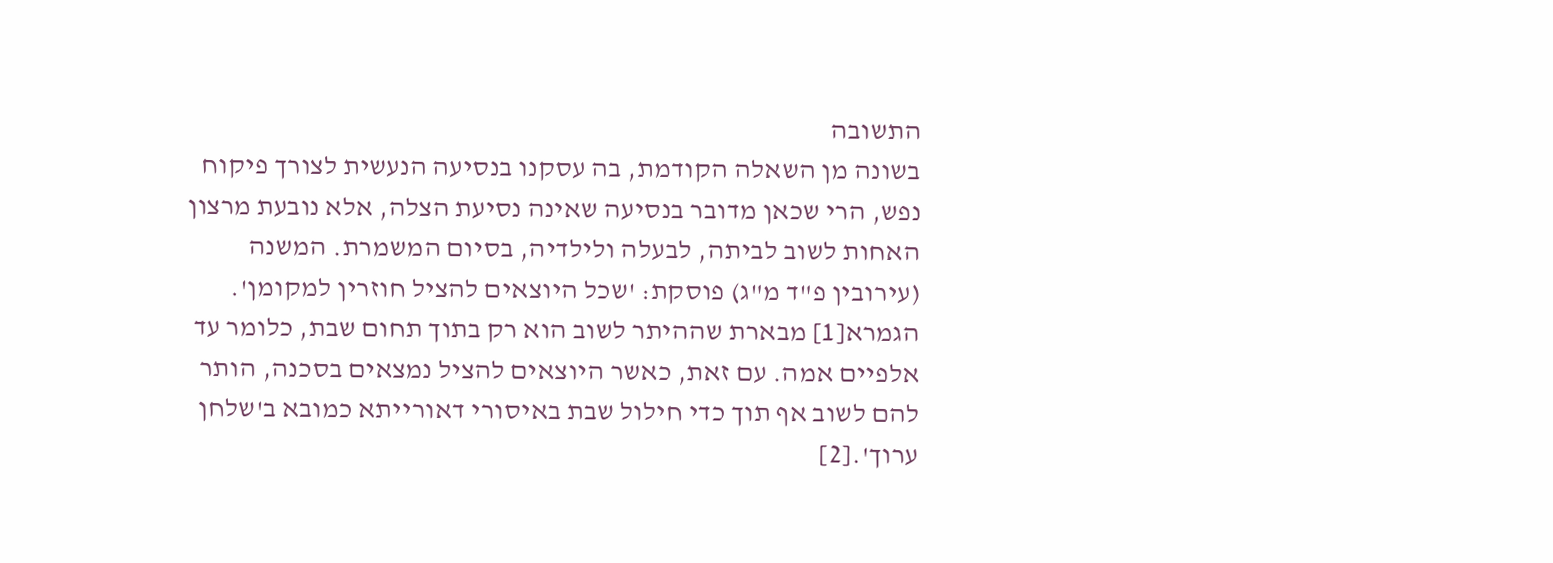התשובה
בשונה מן השאלה הקודמת, בה עסקנו בנסיעה הנעשית לצורך פיקוח נפש, הרי שכאן מדובר בנסיעה שאינה נסיעת הצלה, אלא נובעת מרצון האחות לשוב לביתה, לבעלה ולילדיה, בסיום המשמרת. המשנה (עירובין פ"ד מ"ג) פוסקת: 'שכל היוצאים להציל חוזרין למקומן'. הגמרא[1] מבארת שההיתר לשוב הוא רק בתוך תחום שבת, כלומר עד אלפיים אמה. עם זאת, כאשר היוצאים להציל נמצאים בסכנה, הותר להם לשוב אף תוך כדי חילול שבת באיסורי דאורייתא כמובא ב'שלחן ערוך'.[2]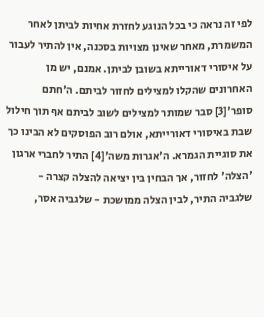לפי זה נראה כי בכל הנוגע לחזרת אחיות לביתן לאחר המשמרת, מאחר שאינן מצויות בסכנה, אין להתיר לעבור על איסורי דאורייתא בשובן לביתן. אמנם, יש מן האחרונים שהקלו למצילים לחזור לביתם. ה'חתם סופר'[3] סבר שמותר למצילים לשוב לביתם אף תוך חילול שבת באיסורי דאורייתא, אולם רוב הפוסקים לא הבינו כך את סוגיית הגמרא. ה'אגרות משה'[4] התיר לחברי ארגון 'הצלה' לחזור, אך הבחין בין יציאה להצלה קצרה - שלגביה התיר, לבין הצלה ממושכת - שלגביה אסר,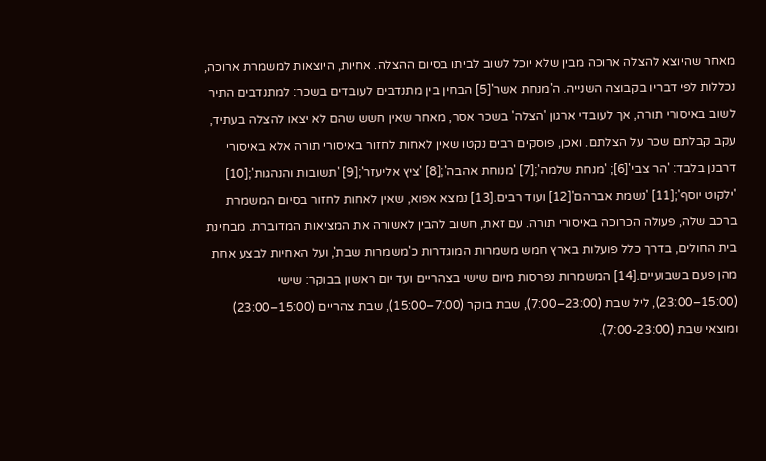מאחר שהיוצא להצלה ארוכה מבין שלא יוכל לשוב לביתו בסיום ההצלה. אחיות, היוצאות למשמרת ארוכה, נכללות לפי דבריו בקבוצה השנייה. ה'מנחת אשר'[5] הבחין בין מתנדבים לעובדים בשכר: למתנדבים התיר לשוב באיסורי תורה, אך לעובדי ארגון 'הצלה' בשכר אסר, מאחר שאין חשש שהם לא יצאו להצלה בעתיד, עקב קבלתם שכר על הצלתם. ואכן, פוסקים רבים נקטו שאין לאחות לחזור באיסורי תורה אלא באיסורי דרבנן בלבד: 'הר צבי'[6]; 'מנחת שלמה';[7] 'מנוחת אהבה';[8] 'ציץ אליעזר';[9] 'תשובות והנהגות';[10] 'ילקוט יוסף';[11] 'נשמת אברהם'[12] ועוד רבים.[13] נמצא אפוא, שאין לאחות לחזור בסיום המשמרת ברכב שלה, פעולה הכרוכה באיסורי תורה. עם זאת, חשוב להבין לאשורה את המציאות המדוברת. מבחינת בית החולים, בדרך כלל פועלות בארץ חמש משמרות המוגדרות כ'משמרות שבת', ועל האחיות לבצע אחת מהן פעם בשבועיים.[14] המשמרות נפרסות מיום שישי בצהריים ועד יום ראשון בבוקר: שישי (15:00–23:00), ליל שבת (23:00–7:00), שבת בוקר (7:00–15:00), שבת צהריים (15:00–23:00) ומוצאי שבת (7:00-23:00).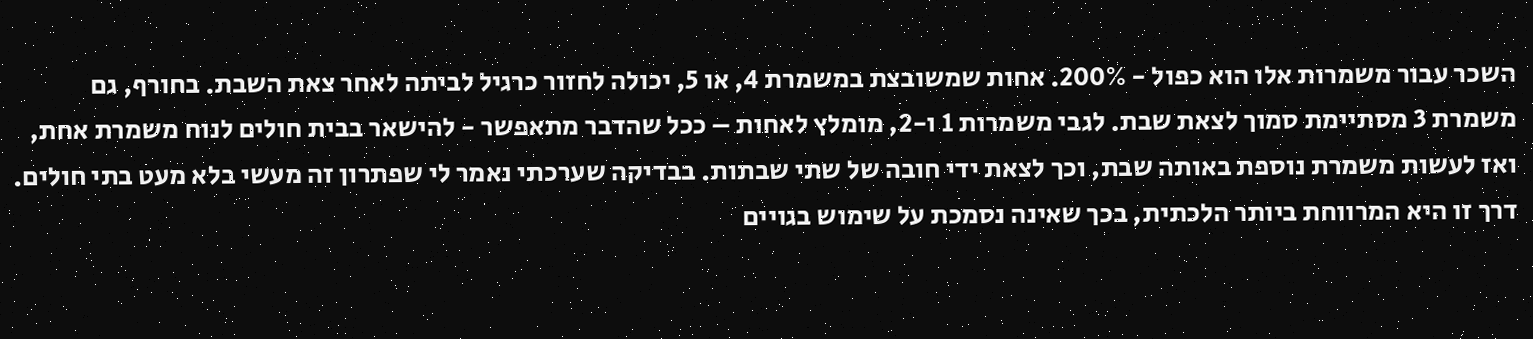השכר עבור משמרות אלו הוא כפול - 200%. אחות שמשובצת במשמרת 4, או 5, יכולה לחזור כרגיל לביתה לאחר צאת השבת. בחורף, גם משמרת 3 מסתיימת סמוך לצאת שבת. לגבי משמרות 1 ו-2, מומלץ לאחות – ככל שהדבר מתאפשר - להישאר בבית חולים לנוח משמרת אחת, ואז לעשות משמרת נוספת באותה שבת, וכך לצאת ידי חובה של שתי שבתות. בבדיקה שערכתי נאמר לי שפתרון זה מעשי בלא מעט בתי חולים. דרך זו היא המרווחת ביותר הלכתית, בכך שאינה נסמכת על שימוש בגויים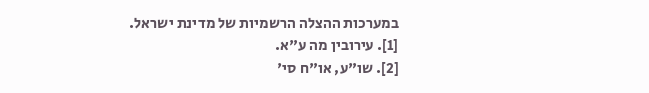במערכות ההצלה הרשמיות של מדינת ישראל.
[1]. עירובין מה ע"א.
[2]. שו"ע, או"ח סי'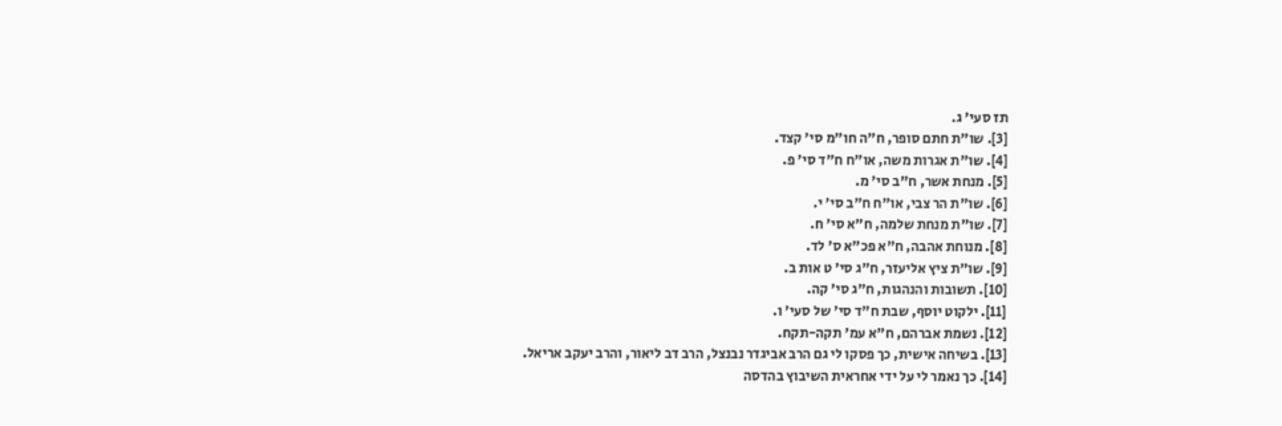תז סעי' ג.
[3]. שו"ת חתם סופר, ח"ה חו"מ סי' קצד.
[4]. שו"ת אגרות משה, או"ח ח"ד סי' פ.
[5]. מנחת אשר, ח"ב סי' מ.
[6]. שו"ת הר צבי, או"ח ח"ב סי' י.
[7]. שו"ת מנחת שלמה, ח"א סי' ח.
[8]. מנוחת אהבה, ח"א פכ"א ס' לד.
[9]. שו"ת ציץ אליעזר, ח"ג סי' ט אות ב.
[10]. תשובות והנהגות, ח"ג סי' קה.
[11]. ילקוט יוסף, שבת ח"ד סי' של סעי' ו.
[12]. נשמת אברהם, ח"א עמ' תקה-תקח.
[13]. בשיחה אישית, כך פסקו לי גם הרב אביגדר נבנצל, הרב דב ליאור, והרב יעקב אריאל.
[14]. כך נאמר לי על ידי אחראית השיבוץ בהדסה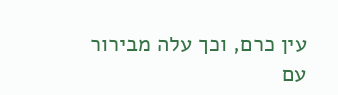עין כרם, וכך עלה מבירור עם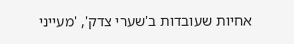אחיות שעובדות ב'שערי צדק', 'מעייני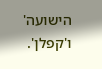הישועה' ו'קפלן'.